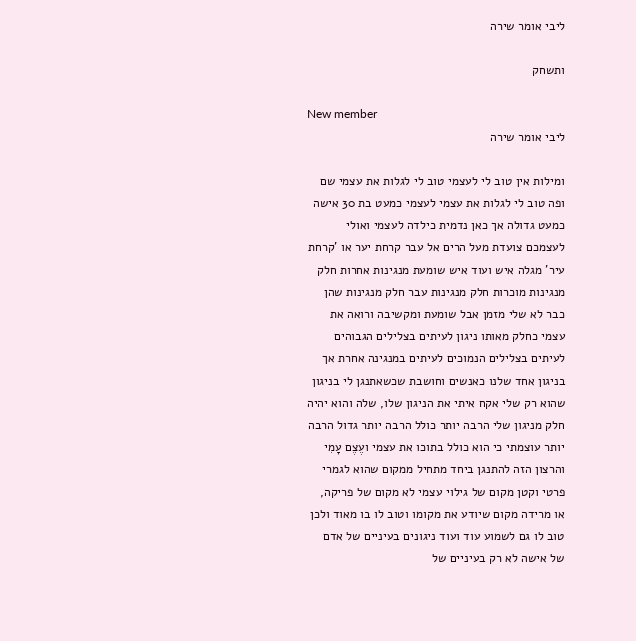ליבי אומר שירה

ותשחק

New member
ליבי אומר שירה

ומילות אין טוב לי לעצמי טוב לי לגלות את עצמי שם ופה טוב לי לגלות את עצמי לעצמי כמעט בת 30 אישה כמעט גדולה אך כאן נדמית כילדה לעצמי ואולי לעצמכם צועדת מעל הרים אל עבר קרחת יער או 'קרחת עיר' מגלה איש ועוד איש שומעת מנגינות אחרות חלק מנגינות מוכרות חלק מנגינות עבר חלק מנגינות שהן כבר לא שלי מזמן אבל שומעת ומקשיבה ורואה את עצמי כחלק מאותו ניגון לעיתים בצלילים הגבוהים לעיתים בצלילים הנמוכים לעיתים במנגינה אחרת אך בניגון אחד שלנו כאנשים וחושבת שכשאתנגן לי בניגון שהוא רק שלי אקח איתי את הניגון שלו, שלה והוא יהיה חלק מניגון שלי הרבה יותר כולל הרבה יותר גדול הרבה יותר עוצמתי כי הוא כולל בתוכו את עצמי ועֶצֶם עָמִי והרצון הזה להתנגן ביחד מתחיל ממקום שהוא לגמרי פרטי וקטן מקום של גילוי עצמי לא מקום של פריקה, או מרידה מקום שיודע את מקומו וטוב לו בו מאוד ולכן טוב לו גם לשמוע עוד ועוד ניגונים בעיניים של אדם של אישה לא רק בעיניים של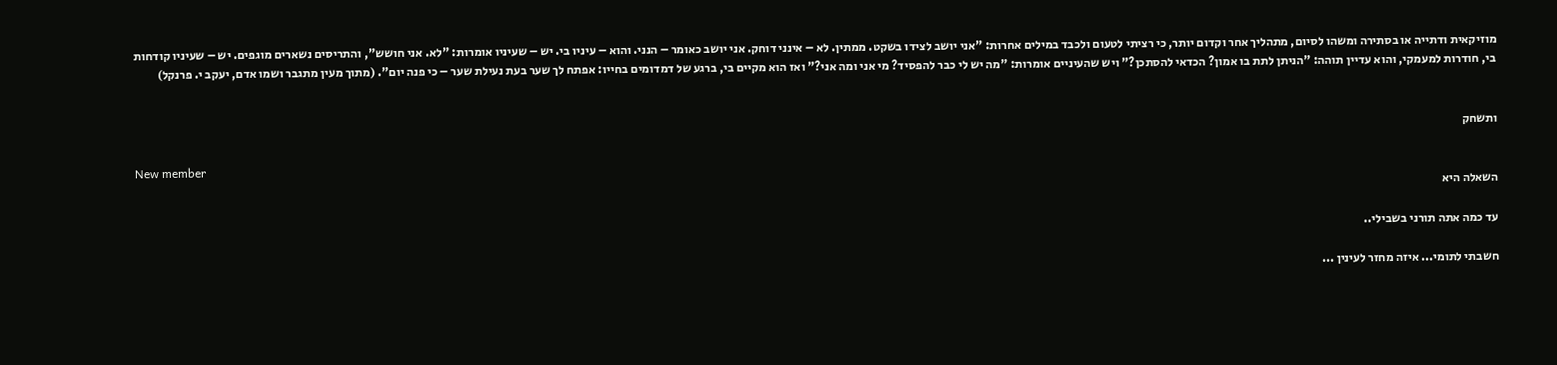מוזיקאית ודתייה או בסתירה ומשהו לסיום, מתהליך אחר וקדום יותר, כי רציתי לטעום ולכבד במילים אחרות: "אני יושב לצידו בשקט. ממתין. לא – אינני דוחק. אני יושב כאומר – הנני. והוא – עיניו בי. יש – שעיניו אומרות: "לא. אני חושש", והתריסים נשארים מוגפים. יש – שעיניו קודחות בי, חודרות למעמקי, והוא עדיין תוהה: "הניתן לתת בו אמון? הכדאי להסתכן?" ויש שהעיניים אומרות: "מה יש לי כבר להפסיד? מי אני ומה אני?" ואז הוא מקיים בי, ברגע של דמדומים בחייו: אפתח לך שער בעת נעילת שער – כי פנה יום". (מתוך מעין מתגבר ושמו אדם, יעקב י. פרנקל)


ותשחק

New member
השאלה היא

עד כמה אתה תורני בשבילי..

חשבתי לתומי... איזה מחזר לעינין ...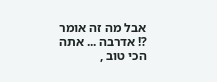אבל מה זה אומר ?! אדרבה ... אתה הכי טוב ,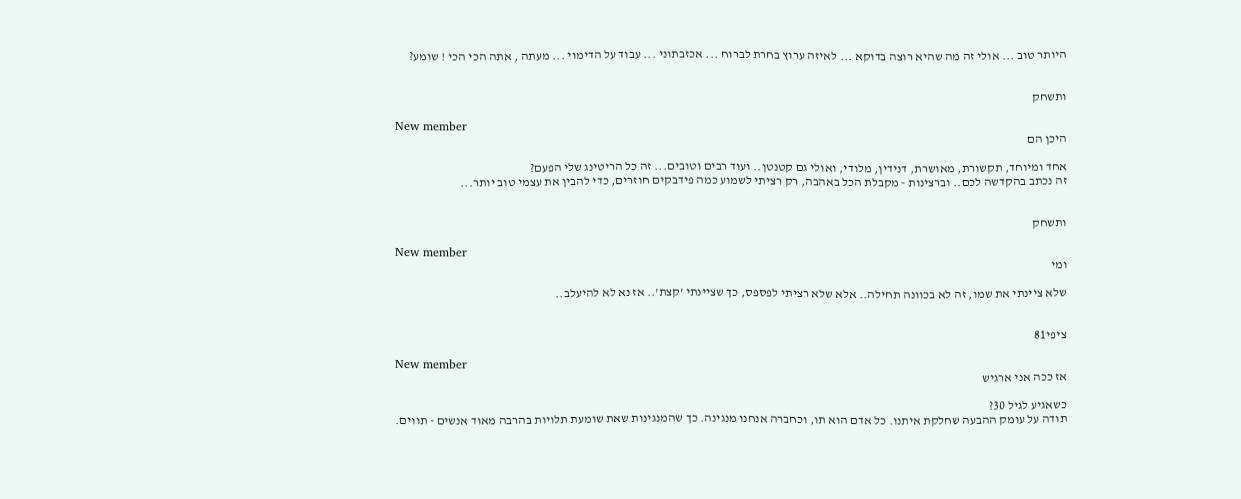היותר טוב ... אולי זה מה שהיא רוצה בדוקא ... לאיזה ערוץ בחרת לברוח ... אכזבתוני ... עבוד על הדימוי ... מעתה , אתה הכי הכי ! שומע?


ותשחק

New member
היכן הם

אחד ומיוחד, תקשורת, מאושרת, דנידין, מלודי, ואולי גם קטנטן.. ועוד רבים וטובים... זה כל הריטינג שלי הפעם?
זה נכתב בהקדשה לכם.. וברצינות - מקבלת הכל באהבה, רק רציתי לשמוע כמה פידבקים חוזרים, כדי להבין את עצמי טוב יותר...


ותשחק

New member
ומי

שלא ציינתי את שמו, זה לא בכוונה תחילה.. אלא שלא רציתי לפספס, כך שציינתי 'קצת'.. אז נא לא להיעלב..


ציפי81

New member
אז ככה אני ארגיש

כשאגיע לגיל 30?
תודה על עומק ההבעה שחלקת איתנו. כל אדם הוא תו, וכחברה אנחנו מנגינה. כך שהמנגינות שאת שומעת תלויות בהרבה מאוד אנשים - תווים.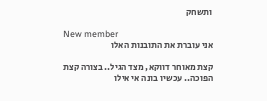ותשחק

New member
אני עוברת את התובנות האלו

קצת מאוחר דווקא, מצד הגיל.. בצורה קצת הפוכה.. עכשיו בונה אי אילו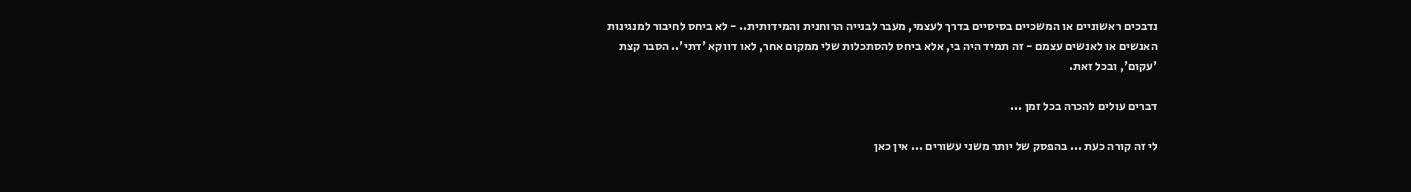נדבכים ראשוניים או המשכיים בסיסיים בדרך לעצמי, מעבר לבנייה הרוחנית והמידותית.. - לא ביחס לחיבור למנגינות האנשים או לאנשים עצמם - זה תמיד היה בי, אלא ביחס להסתכלות שלי ממקום אחר, לאו דווקא 'דתי'.. הסבר קצת 'עקום', ובכל זאת.

דברים עולים להכרה בכל זמן ...

לי זה קורה כעת ... בהפסק של יותר משני עשורים ... אין כאן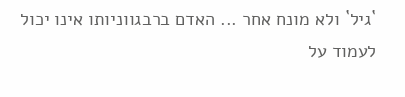`גיל` ולא מונח אחר ... האדם ברבגווניותו אינו יכול לעמוד על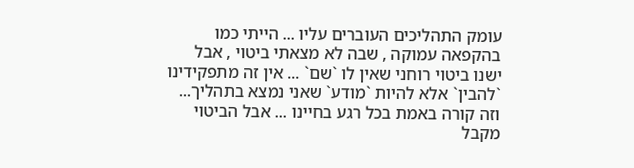עומק התהליכים העוברים עליו ... הייתי כמו בהקפאה עמוקה , שבה לא מצאתי ביטוי , אבל ישנו ביטוי רוחני שאין לו `שם` ... אין זה מתפקידינו `להבין` אלא להיות `מודע` שאני נמצא בתהליך... וזה קורה באמת בכל רגע בחיינו ... אבל הביטוי מקבל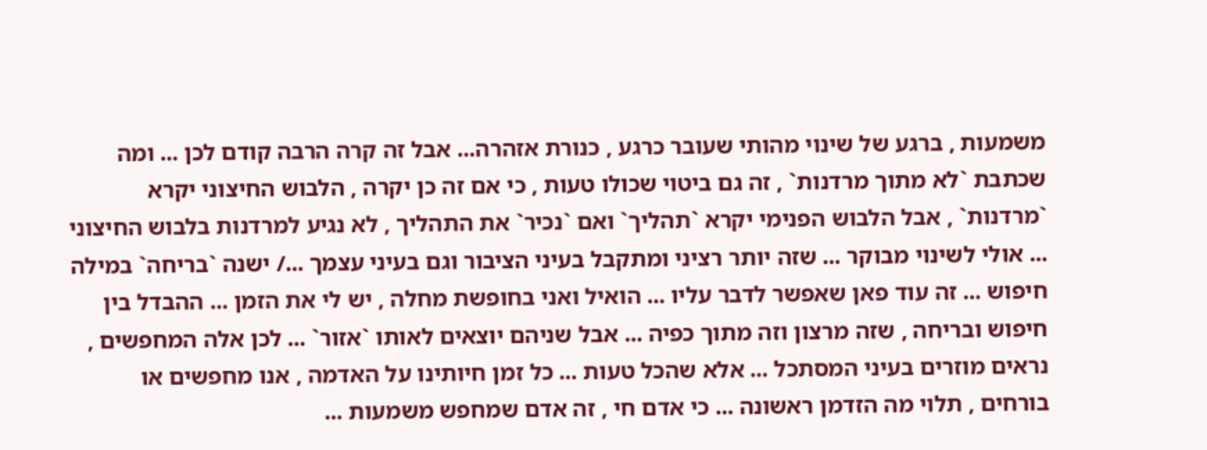משמעות , ברגע של שינוי מהותי שעובר כרגע , כנורת אזהרה... אבל זה קרה הרבה קודם לכן ... ומה שכתבת `לא מתוך מרדנות` , זה גם ביטוי שכולו טעות , כי אם זה כן יקרה , הלבוש החיצוני יקרא `מרדנות` , אבל הלבוש הפנימי יקרא `תהליך` ואם `נכיר` את התהליך , לא נגיע למרדנות בלבוש החיצוני ... אולי לשינוי מבוקר ... שזה יותר רציני ומתקבל בעיני הציבור וגם בעיני עצמך .../ ישנה `בריחה` במילה חיפוש ... זה עוד פאן שאפשר לדבר עליו ... הואיל ואני בחופשת מחלה , יש לי את הזמן ... ההבדל בין חיפוש ובריחה , שזה מרצון וזה מתוך כפיה ... אבל שניהם יוצאים לאותו `אזור` ... לכן אלה המחפשים , נראים מוזרים בעיני המסתכל ... אלא שהכל טעות ... כל זמן חיותינו על האדמה , אנו מחפשים או בורחים , תלוי מה הזדמן ראשונה ... כי אדם חי , זה אדם שמחפש משמעות ...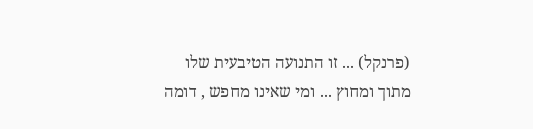(פרנקל) ... זו התנועה הטיבעית שלו מתוך ומחוץ ... ומי שאינו מחפש , דומה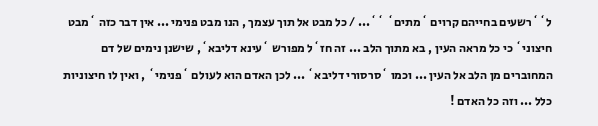ל``רשעים בחייהם קרוים `מתים` ``... / כל מבט אל תוך עצמך , הנו מבט פנימי ... אין דבר כזה `מבט חיצוני` כי כל מראה העין , בא מתוך הלב ... זה חז`ל מפורש `עינא דליבא`, שישנן נימים של דם המחוברים מן הלב אל העין ... וכמו `סרסורי דליבא` ... לכן האדם הוא לעולם `פנימי` , ואין לו חיצוניות כלל ... וזה כל האדם !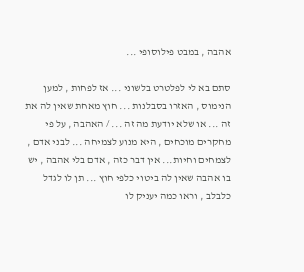אהבה , במבט פילוסופי ...

סתם בא לי לפלטרט בלשוני ... אז לפחות , למען הנימוס , האזרו בסבלנות ... חוץ מאחת שאין לה את זה ... או שלא יודעת מה זה ... / האהבה , על פי מחקרים מוכחים , היא מנוע לצמיחה ... לבני אדם , לצמחים וחיות... אין דבר כזה , אדם בלי אהבה , יש בו אהבה שאין לה ביטוי כלפי חוץ ... תן לו לגדל כלבלב , וראו כמה יעניק לו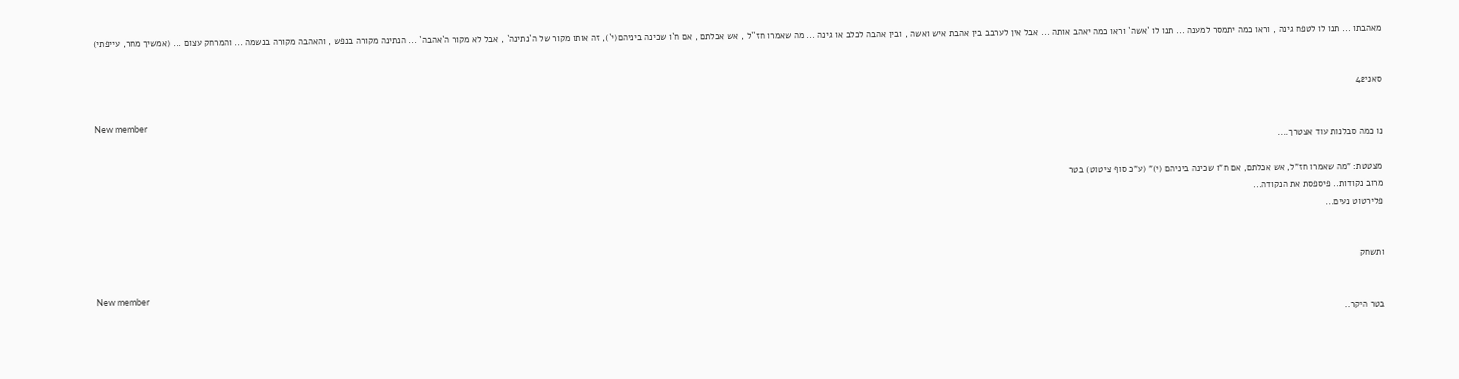מאהבתו ... תנו לו לטפח גינה , וראו כמה יתמסר למענה ... תנו לו `אשה` וראו כמה יאהב אותה ... אבל אין לערבב בין אהבת איש ואשה , ובין אהבה לכלב או גינה ... מה שאמרו חז``ל , אש אכלתם , אם ח`ו שכינה ביניהם(י`), זה אותו מקור של ה`נתינה` , אבל לא מקור ה`אהבה` ... הנתינה מקורה בנפש , והאהבה מקורה בנשמה ... והמרחק עצום ... (אמשיך מחר, עייפתי)


סאני42

New member
נו כמה סבלנות עוד אצטרך....

מצטטת: "מה שאמרו חז"ל, אש אכלתם, אם ח"ו שכינה ביניהם (י)" (ע"כ סוף ציטוט) בטר
מרוב נקודות.. פיספסת את הנקודה...
פלירטוט נעים...


ותשחק

New member
בטר היקר..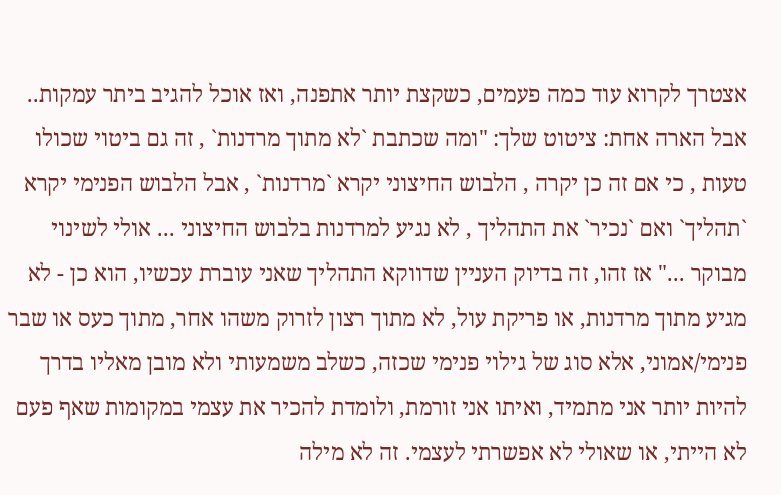אצטרך לקרוא עוד כמה פעמים, כשקצת יותר אתפנה, ואז אוכל להגיב ביתר עמקות.. אבל הארה אחת: ציטוט שלך: "ומה שכתבת `לא מתוך מרדנות` , זה גם ביטוי שכולו טעות , כי אם זה כן יקרה , הלבוש החיצוני יקרא `מרדנות` , אבל הלבוש הפנימי יקרא `תהליך` ואם `נכיר` את התהליך , לא נגיע למרדנות בלבוש החיצוני ... אולי לשינוי מבוקר ..." אז זהו, זה בדיוק העניין שדווקא התהליך שאני עוברת עכשיו, הוא כן - לא מגיע מתוך מרדנות, או פריקת עול, לא מתוך רצון לזרוק משהו אחר, מתוך כעס או שבר פנימי/אמוני, אלא סוג של גילוי פנימי שכזה, כשלב משמעותי ולא מובן מאליו בדרך להיות יותר אני מתמיד, ואיתו אני זורמת, ולומדת להכיר את עצמי במקומות שאף פעם לא הייתי, או שאולי לא אפשרתי לעצמי. זה לא מילה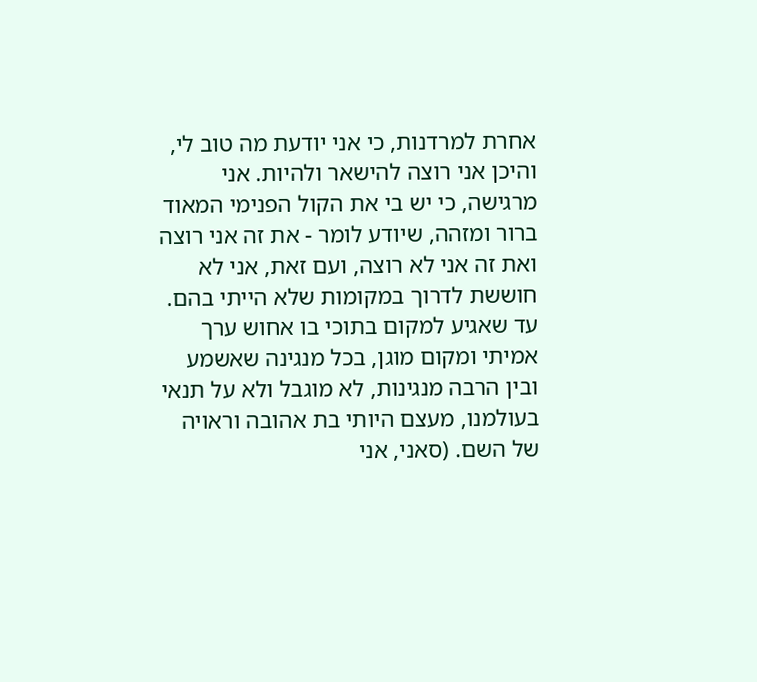אחרת למרדנות, כי אני יודעת מה טוב לי, והיכן אני רוצה להישאר ולהיות. אני מרגישה, כי יש בי את הקול הפנימי המאוד ברור ומזהה, שיודע לומר - את זה אני רוצה ואת זה אני לא רוצה, ועם זאת, אני לא חוששת לדרוך במקומות שלא הייתי בהם. עד שאגיע למקום בתוכי בו אחוש ערך אמיתי ומקום מוגן, בכל מנגינה שאשמע ובין הרבה מנגינות, לא מוגבל ולא על תנאי בעולמנו, מעצם היותי בת אהובה וראויה של השם. (סאני, אני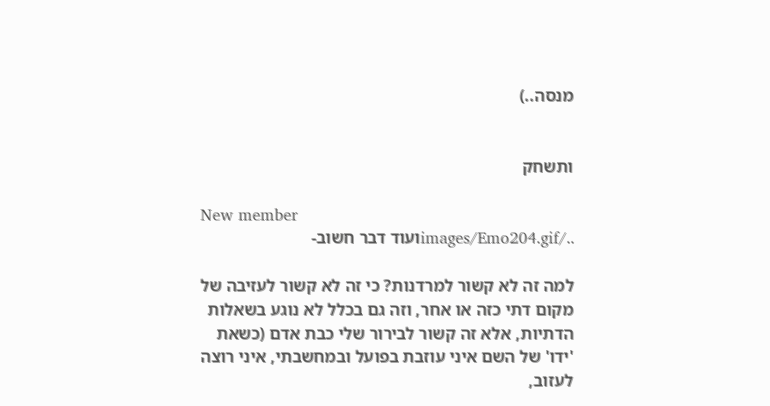מנסה..)


ותשחק

New member
../images/Emo204.gifועוד דבר חשוב-

למה זה לא קשור למרדנות? כי זה לא קשור לעזיבה של מקום דתי כזה או אחר, וזה גם בכלל לא נוגע בשאלות הדתיות, אלא זה קשור לבירור שלי כבת אדם (כשאת 'ידו' של השם איני עוזבת בפועל ובמחשבתי, איני רוצה לעזוב,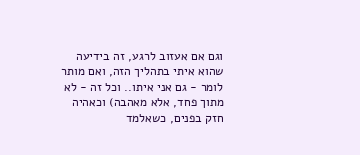וגם אם אעזוב לרגע, זה בידיעה שהוא איתי בתהליך הזה, ואם מותר לומר - גם אני איתו.. וכל זה - לא מתוך פחד, אלא מאהבה) וכאהיה חזק בפנים, כשאלמד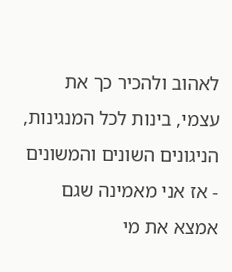לאהוב ולהכיר כך את עצמי, בינות לכל המנגינות, הניגונים השונים והמשונים - אז אני מאמינה שגם אמצא את מי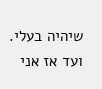שיהיה בעלי. ועד אז אני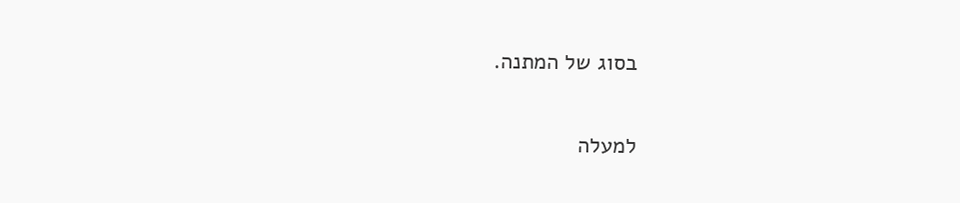בסוג של המתנה.

למעלה